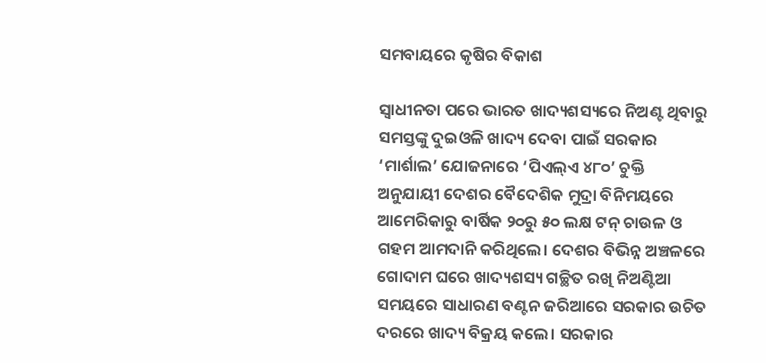ସମବାୟରେ କୃଷିର ବିକାଶ

ସ୍ବାଧୀନତା ପରେ ଭାରତ ଖାଦ୍ୟଶସ୍ୟରେ ନିଅଣ୍ଟ ଥିବାରୁ ସମସ୍ତଙ୍କୁ ଦୁଇଓଳି ଖାଦ୍ୟ ଦେବା ପାଇଁ ସରକାର ‘ମାର୍ଶାଲ’ ଯୋଜନାରେ ‘ପିଏଲ୍‌ଏ ୪୮୦’ ଚୁକ୍ତି ଅନୁଯାୟୀ ଦେଶର ବୈଦେଶିକ ମୁଦ୍ରା ବିନିମୟରେ ଆମେରିକାରୁ ବାର୍ଷିକ ୨୦ରୁ ୫୦ ଲକ୍ଷ ଟନ୍‌ ଚାଉଳ ଓ ଗହମ ଆମଦାନି କରିଥିଲେ। ଦେଶର ବିଭିନ୍ନ ଅଞ୍ଚଳରେ ଗୋଦାମ ଘରେ ଖାଦ୍ୟଶସ୍ୟ ଗଚ୍ଛିତ ରଖି ନିଅଣ୍ଟିଆ ସମୟରେ ସାଧାରଣ ବଣ୍ଟନ ଜରିଆରେ ସରକାର ଉଚିତ ଦରରେ ଖାଦ୍ୟ ବିକ୍ରୟ କଲେ। ସରକାର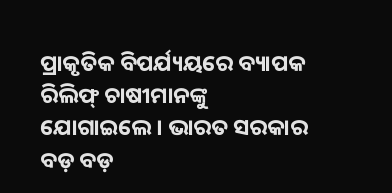ପ୍ରାକୃତିକ ବିପର୍ଯ୍ୟୟରେ ବ୍ୟାପକ ରିଲିଫ୍‌ ଚାଷୀମାନଙ୍କୁ ଯୋଗାଇଲେ। ଭାରତ ସରକାର ବଡ଼ ବଡ଼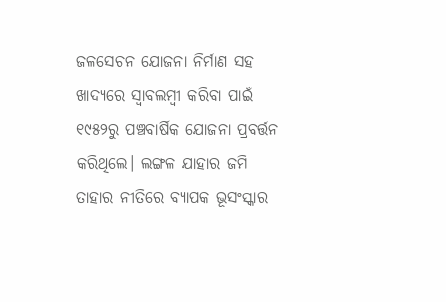ଜଳସେଚନ ଯୋଜନା ନିର୍ମାଣ ସହ ଖାଦ୍ୟରେ ସ୍ବାବଲମ୍ବୀ କରିବା ପାଇଁ ୧୯୫୨ରୁ ପଞ୍ଚବାର୍ଷିକ ଯୋଜନା ପ୍ରବର୍ତ୍ତନ କରିଥିଲେ। ଲଙ୍ଗଳ ଯାହାର ଜମି ତାହାର ନୀତିରେ ବ୍ୟାପକ ଭୂସଂସ୍କାର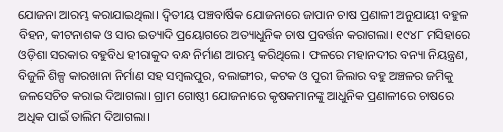ଯୋଜନା ଆରମ୍ଭ କରାଯାଇଥିଲା। ଦ୍ୱିତୀୟ ପଞ୍ଚବାର୍ଷିକ ଯୋଜନାରେ ଜାପାନ ଚାଷ ପ୍ରଣାଳୀ ଅନୁଯାୟୀ ବହୁଳ ବିହନ, କୀଟନାଶକ ଓ ସାର ଇତ୍ୟାଦି ପ୍ରୟୋଗରେ ଅତ୍ୟାଧୁନିକ ଚାଷ ପ୍ରବର୍ତ୍ତନ କରାଗଲା। ୧୯୪୮ ମସିହାରେ ଓଡ଼ିଶା ସରକାର ବହୁବିଧ ହୀରାକୁଦ ବନ୍ଧ ନିର୍ମାଣ ଆରମ୍ଭ କରିଥିଲେ। ଫଳରେ ମହାନଦୀର ବନ୍ୟା ନିୟନ୍ତ୍ରଣ, ବିଜୁଳି ଶିଳ୍ପ କାରଖାନା ନିର୍ମାଣ ସହ ସମ୍ବଲପୁର, ବଲାଙ୍ଗୀର, କଟକ ଓ ପୁରୀ ଜିଲାର ବହୁ ଅଞ୍ଚଳର ଜମିକୁ ଜଳସେଚିତ କରାଇ ଦିଆଗଲା। ଗ୍ରାମ ଗୋଷ୍ଠୀ ଯୋଜନାରେ କୃଷକମାନଙ୍କୁ ଆଧୁନିକ ପ୍ରଣାଳୀରେ ଚାଷରେ ଅଧିକ ପାଇଁ ତାଲିମ ଦିଆଗଲା।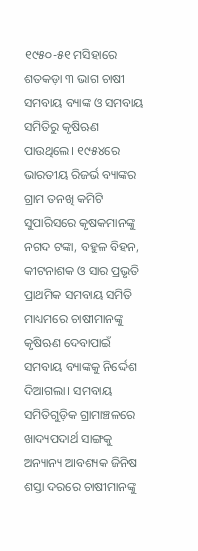୧୯୫୦-୫୧ ମସିହାରେ ଶତକଡ଼ା ୩ ଭାଗ ଚାଷୀ ସମବାୟ ବ୍ୟାଙ୍କ ଓ ସମବାୟ ସମିତିରୁ କୃଷିଋଣ ପାଉଥିଲେ। ୧୯୫୪ରେ ଭାରତୀୟ ରିଜର୍ଭ ବ୍ୟାଙ୍କର ଗ୍ରାମ ତନଖି କମିଟି ସୁପାରିସରେ କୃଷକମାନଙ୍କୁ ନଗଦ ଟଙ୍କା, ବହୁଳ ବିହନ, କୀଟନାଶକ ଓ ସାର ପ୍ରଭୃତି ପ୍ରାଥମିକ ସମବାୟ ସମିତି ମାଧ୍ୟମରେ ଚାଷୀମାନଙ୍କୁ କୃଷିଋଣ ଦେବାପାଇଁ ସମବାୟ ବ୍ୟାଙ୍କକୁ ନିର୍ଦ୍ଦେଶ ଦିଆଗଲା। ସମବାୟ ସମିତିଗୁଡ଼ିକ ଗ୍ରାମାଞ୍ଚଳରେ ଖାଦ୍ୟପଦାର୍ଥ ସାଙ୍ଗକୁ ଅନ୍ୟାନ୍ୟ ଆବଶ୍ୟକ ଜିନିଷ ଶସ୍ତା ଦରରେ ଚାଷୀମାନଙ୍କୁ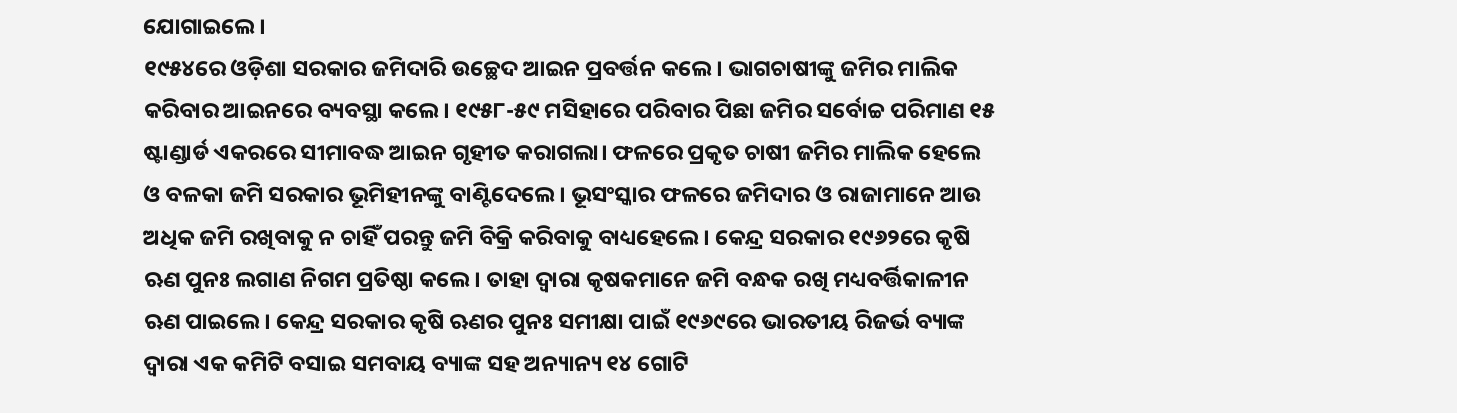ଯୋଗାଇଲେ।
୧୯୫୪ରେ ଓଡ଼ିଶା ସରକାର ଜମିଦାରି ଉଚ୍ଛେଦ ଆଇନ ପ୍ରବର୍ତ୍ତନ କଲେ। ଭାଗଚାଷୀଙ୍କୁ ଜମିର ମାଲିକ କରିବାର ଆଇନରେ ବ୍ୟବସ୍ଥା କଲେ। ୧୯୫୮-୫୯ ମସିହାରେ ପରିବାର ପିଛା ଜମିର ସର୍ବୋଚ୍ଚ ପରିମାଣ ୧୫ ଷ୍ଟାଣ୍ଡାର୍ଡ ଏକରରେ ସୀମାବଦ୍ଧ ଆଇନ ଗୃହୀତ କରାଗଲା। ଫଳରେ ପ୍ରକୃତ ଚାଷୀ ଜମିର ମାଲିକ ହେଲେ ଓ ବଳକା ଜମି ସରକାର ଭୂମିହୀନଙ୍କୁ ବାଣ୍ଟିଦେଲେ। ଭୂସଂସ୍କାର ଫଳରେ ଜମିଦାର ଓ ରାଜାମାନେ ଆଉ ଅଧିକ ଜମି ରଖିବାକୁ ନ ଚାହିଁ ପରନ୍ତୁ ଜମି ବିକ୍ରି କରିବାକୁ ବାଧ୍ୟହେଲେ। କେନ୍ଦ୍ର ସରକାର ୧୯୬୨ରେ କୃଷି ଋଣ ପୁନଃ ଲଗାଣ ନିଗମ ପ୍ରତିଷ୍ଠା କଲେ। ତାହା ଦ୍ୱାରା କୃଷକମାନେ ଜମି ବନ୍ଧକ ରଖି ମଧ୍ୟବର୍ତ୍ତିକାଳୀନ ଋଣ ପାଇଲେ। କେନ୍ଦ୍ର ସରକାର କୃଷି ଋଣର ପୁନଃ ସମୀକ୍ଷା ପାଇଁ ୧୯୬୯ରେ ଭାରତୀୟ ରିଜର୍ଭ ବ୍ୟାଙ୍କ ଦ୍ୱାରା ଏକ କମିଟି ବସାଇ ସମବାୟ ବ୍ୟାଙ୍କ ସହ ଅନ୍ୟାନ୍ୟ ୧୪ ଗୋଟି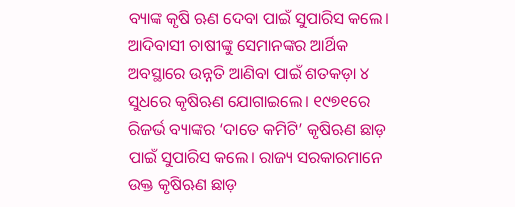ବ୍ୟାଙ୍କ କୃଷି ଋଣ ଦେବା ପାଇଁ ସୁପାରିସ କଲେ। ଆଦିବାସୀ ଚାଷୀଙ୍କୁ ସେମାନଙ୍କର ଆର୍ଥିକ ଅବସ୍ଥାରେ ଉନ୍ନତି ଆଣିବା ପାଇଁ ଶତକଡ଼ା ୪ ସୁଧରେ କୃଷିଋଣ ଯୋଗାଇଲେ। ୧୯୭୧ରେ ରିଜର୍ଭ ବ୍ୟାଙ୍କର ‘ଦାତେ କମିଟି’ କୃଷିଋଣ ଛାଡ଼ ପାଇଁ ସୁପାରିସ କଲେ। ରାଜ୍ୟ ସରକାରମାନେ ଉକ୍ତ କୃଷିଋଣ ଛାଡ଼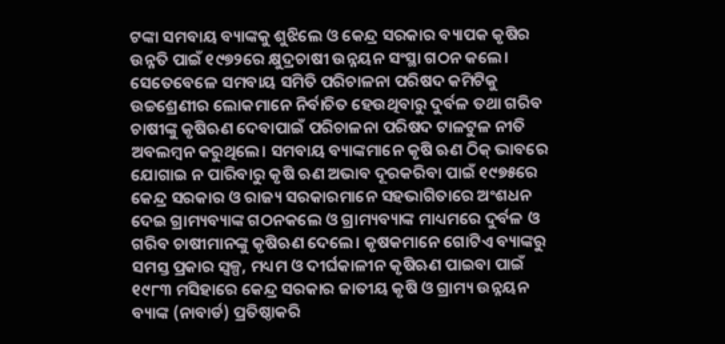ଟଙ୍କା ସମବାୟ ବ୍ୟାଙ୍କକୁ ଶୁଝିଲେ ଓ କେନ୍ଦ୍ର ସରକାର ବ୍ୟାପକ କୃଷିର ଉନ୍ନତି ପାଇଁ ୧୯୭୨ରେ କ୍ଷୁଦ୍ରଚାଷୀ ଉନ୍ନୟନ ସଂସ୍ଥା ଗଠନ କଲେ।
ସେତେବେଳେ ସମବାୟ ସମିତି ପରିଚାଳନା ପରିଷଦ କମିଟିକୁ ଉଚ୍ଚଶ୍ରେଣୀର ଲୋକମାନେ ନିର୍ବାଚିତ ହେଉଥିବାରୁ ଦୁର୍ବଳ ତଥା ଗରିବ ଚାଷୀଙ୍କୁ କୃଷିଋଣ ଦେବାପାଇଁ ପରିଚାଳନା ପରିଷଦ ଟାଳଟୁଳ ନୀତି ଅବଲମ୍ବନ କରୁଥିଲେ। ସମବାୟ ବ୍ୟାଙ୍କମାନେ କୃଷି ଋଣ ଠିକ୍‌ ଭାବରେ ଯୋଗାଇ ନ ପାରିବାରୁ କୃଷି ଋଣ ଅଭାବ ଦୂରକରିବା ପାଇଁ ୧୯୭୫ରେ କେନ୍ଦ୍ର ସରକାର ଓ ରାଜ୍ୟ ସରକାରମାନେ ସହଭାଗିତାରେ ଅଂଶଧନ ଦେଇ ଗ୍ରାମ୍ୟବ୍ୟାଙ୍କ ଗଠନକଲେ ଓ ଗ୍ରାମ୍ୟବ୍ୟାଙ୍କ ମାଧ୍ୟମରେ ଦୁର୍ବଳ ଓ ଗରିବ ଚାଷୀମାନଙ୍କୁ କୃଷିଋଣ ଦେଲେ। କୃଷକମାନେ ଗୋଟିଏ ବ୍ୟାଙ୍କରୁ ସମସ୍ତ ପ୍ରକାର ସ୍ବଳ୍ପ, ମଧ୍ୟମ ଓ ଦୀର୍ଘକାଳୀନ କୃଷିଋଣ ପାଇବା ପାଇଁ ୧୯୮୩ ମସିହାରେ କେନ୍ଦ୍ର ସରକାର ଜାତୀୟ କୃଷି ଓ ଗ୍ରାମ୍ୟ ଉନ୍ନୟନ ବ୍ୟାଙ୍କ (ନାବାର୍ଡ) ପ୍ରତିଷ୍ଠାକରି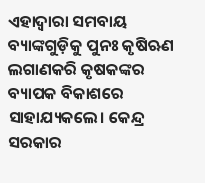ଏହାଦ୍ୱାରା ସମବାୟ ବ୍ୟାଙ୍କଗୁଡ଼ିକୁ ପୁନଃ କୃଷିଋଣ ଲଗାଣକରି କୃଷକଙ୍କର ବ୍ୟାପକ ବିକାଶରେ ସାହାଯ୍ୟକଲେ। କେନ୍ଦ୍ର ସରକାର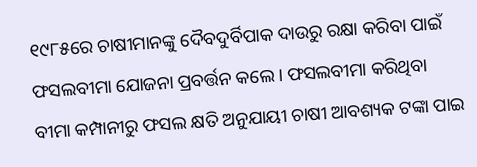୧୯୮୫ରେ ଚାଷୀମାନଙ୍କୁ ଦୈବଦୁର୍ବିପାକ ଦାଉରୁ ରକ୍ଷା କରିବା ପାଇଁ ଫସଲବୀମା ଯୋଜନା ପ୍ରବର୍ତ୍ତନ କଲେ। ଫସଲବୀମା କରିଥିବା ବୀମା କମ୍ପାନୀରୁ ଫସଲ କ୍ଷତି ଅନୁଯାୟୀ ଚାଷୀ ଆବଶ୍ୟକ ଟଙ୍କା ପାଇ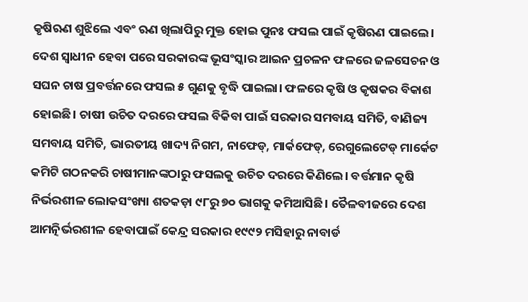କୃଷିଋଣ ଶୁଝିଲେ ଏବଂ ଋଣ ଖିଲାପିରୁ ମୁକ୍ତ ହୋଇ ପୁନଃ ଫସଲ ପାଇଁ କୃଷିଋଣ ପାଇଲେ।
ଦେଶ ସ୍ବାଧୀନ ହେବା ପରେ ସରକାରଙ୍କ ଭୂସଂସ୍କାର ଆଇନ ପ୍ରଚଳନ ଫଳରେ ଜଳସେଚନ ଓ ସଘନ ଚାଷ ପ୍ରବର୍ତ୍ତନରେ ଫସଲ ୫ ଗୁଣକୁ ବୃଦ୍ଧି ପାଇଲା। ଫଳରେ କୃଷି ଓ କୃଷକର ବିକାଶ ହୋଇଛି। ଚାଷୀ ଉଚିତ ଦରରେ ଫସଲ ବିକିବା ପାଇଁ ସରକାର ସମବାୟ ସମିତି, ବାଣିଜ୍ୟ ସମବାୟ ସମିତି, ଭାରତୀୟ ଖାଦ୍ୟ ନିଗମ, ନାଫେଡ୍‌, ମାର୍କଫେଡ୍‌, ରେଗୁଲେଟେଡ୍‌ ମାର୍କେଟ କମିଟି ଗଠନକରି ଚାଷୀମାନଙ୍କଠାରୁ ଫସଲକୁ ଉଚିତ ଦରରେ କିଣିଲେ। ବର୍ତ୍ତମାନ କୃଷି ନିର୍ଭରଶୀଳ ଲୋକସଂଖ୍ୟା ଶତକଡ଼ା ୯୮ରୁ ୭୦ ଭାଗକୁ କମିଆସିଛି। ତୈଳବୀଜରେ ଦେଶ ଆମତ୍ନିର୍ଭରଶୀଳ ହେବାପାଇଁ କେନ୍ଦ୍ର ସରକାର ୧୯୯୨ ମସିହାରୁ ନାବାର୍ଡ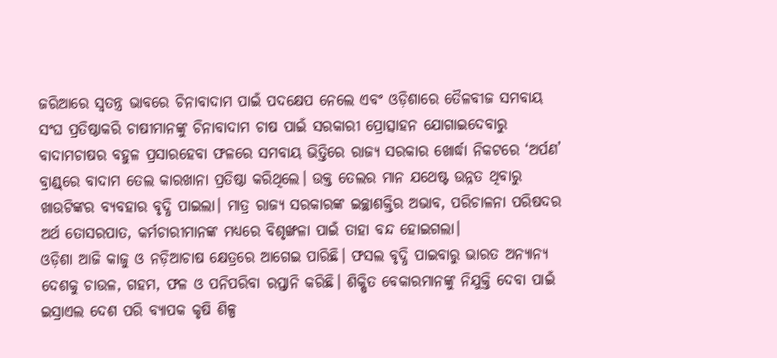ଜରିଆରେ ସ୍ବତନ୍ତ୍ର ଭାବରେ ଚିନାବାଦାମ ପାଇଁ ପଦକ୍ଷେପ ନେଲେ ଏବଂ ଓଡ଼ିଶାରେ ତୈଳବୀଜ ସମବାୟ ସଂଘ ପ୍ରତିଷ୍ଠାକରି ଚାଷୀମାନଙ୍କୁ ଚିନାବାଦାମ ଚାଷ ପାଇଁ ସରକାରୀ ପ୍ରୋତ୍ସାହନ ଯୋଗାଇଦେବାରୁ ବାଦାମଚାଷର ବହୁଳ ପ୍ରସାରହେବା ଫଳରେ ସମବାୟ ଭିତ୍ତିରେ ରାଜ୍ୟ ସରକାର ଖୋର୍ଦ୍ଧା ନିକଟରେ ‘ଅର୍ପଣ’ ବ୍ରାଣ୍ଡ୍‌ରେ ବାଦାମ ତେଲ କାରଖାନା ପ୍ରତିଷ୍ଠା କରିଥିଲେ। ଉକ୍ତ ତେଲର ମାନ ଯଥେଷ୍ଟ ଉନ୍ନତ ଥିବାରୁ ଖାଉଟିଙ୍କର ବ୍ୟବହାର ବୃଦ୍ଧି ପାଇଲା। ମାତ୍ର ରାଜ୍ୟ ସରକାରଙ୍କ ଇଚ୍ଛାଶକ୍ତିର ଅଭାବ, ପରିଚାଳନା ପରିଷଦର ଅର୍ଥ ତୋସରପାତ, କର୍ମଚାରୀମାନଙ୍କ ମଧ୍ୟରେ ବିଶୃଙ୍ଖଳା ପାଇଁ ତାହା ବନ୍ଦ ହୋଇଗଲା।
ଓଡ଼ିଶା ଆଜି କାଜୁ ଓ ନଡ଼ିଆଚାଷ କ୍ଷେତ୍ରରେ ଆଗେଇ ପାରିଛି। ଫସଲ ବୃଦ୍ଧି ପାଇବାରୁ ଭାରତ ଅନ୍ୟାନ୍ୟ ଦେଶକୁ ଚାଉଳ, ଗହମ, ଫଳ ଓ ପନିପରିବା ରପ୍ତାନି କରିଛି। ଶିକ୍ଷିତ ବେକାରମାନଙ୍କୁ ନିଯୁକ୍ତି ଦେବା ପାଇଁ ଇସ୍ରାଏଲ ଦେଶ ପରି ବ୍ୟାପକ କୃଷି ଶିଳ୍ପ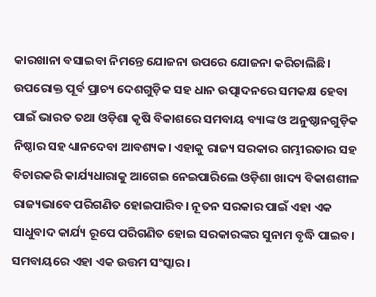କାରଖାନା ବସାଇବା ନିମନ୍ତେ ଯୋଜନା ଉପରେ ଯୋଜନା କରିଚାଲିଛି। ଉପରୋକ୍ତ ପୂର୍ବ ପ୍ରାଚ୍ୟ ଦେଶଗୁଡ଼ିକ ସହ ଧାନ ଉତ୍ପାଦନରେ ସମକକ୍ଷ ହେବା ପାଇଁ ଭାରତ ତଥା ଓଡ଼ିଶା କୃଷି ବିକାଶରେ ସମବାୟ ବ୍ୟାଙ୍କ ଓ ଅନୁଷ୍ଠାନଗୁଡ଼ିକ ନିଷ୍ଠାର ସହ ଧ୍ୟାନଦେବା ଆବଶ୍ୟକ। ଏହାକୁ ରାଜ୍ୟ ସରକାର ଗମ୍ଭୀରତାର ସହ ବିଚାରକରି କାର୍ଯ୍ୟଧାରାକୁ ଆଗେଇ ନେଇପାରିଲେ ଓଡ଼ିଶା ଖାଦ୍ୟ ବିକାଶଶୀଳ ରାଜ୍ୟଭାବେ ପରିଗଣିତ ହୋଇପାରିବ। ନୂତନ ସରକାର ପାଇଁ ଏହା ଏକ ସାଧୁବାଦ କାର୍ଯ୍ୟ ରୂପେ ପରିଗଣିତ ହୋଇ ସରକାରଙ୍କର ସୁନାମ ବୃଦ୍ଧି ପାଇବ। ସମବାୟରେ ଏହା ଏକ ଉତ୍ତମ ସଂସ୍କାର।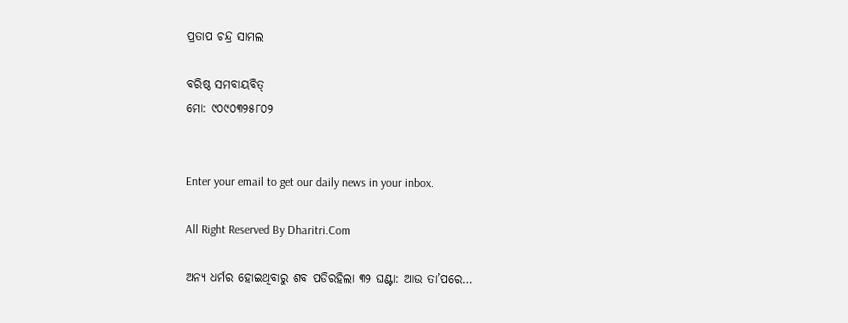ପ୍ରତାପ ଚନ୍ଦ୍ର ସାମଲ

ବରିଷ୍ଠ ସମବାୟବିତ୍‌
ମୋ: ୯୦୯୦୩୨୫୮୦୨


Enter your email to get our daily news in your inbox.

All Right Reserved By Dharitri.Com

ଅନ୍ୟ ଧର୍ମର ହୋଇଥିବାରୁ ଶବ ପଡିରହିଲା ୩୨ ଘଣ୍ଟା: ଆଉ ତା’ପରେ…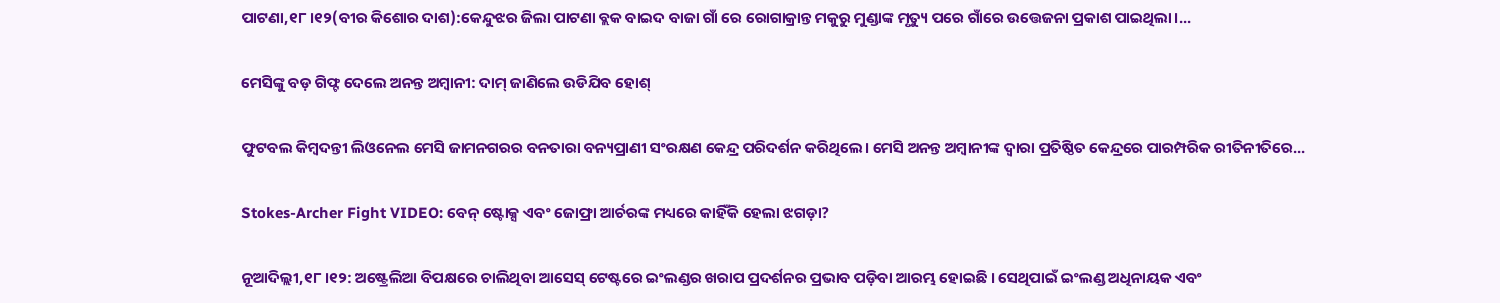ପାଟଣା,୧୮।୧୨(ବୀର କିଶୋର ଦାଶ):କେନ୍ଦୁଝର ଜିଲା ପାଟଣା ବ୍ଲକ ବାଇଦ ବାଜା ଗାଁ ରେ ରୋଗାକ୍ରାନ୍ତ ମକୁରୁ ମୁଣ୍ଡାଙ୍କ ମୃତ୍ୟୁ ପରେ ଗାଁରେ ଉତ୍ତେଜନା ପ୍ରକାଶ ପାଇଥିଲା।...

ମେସିଙ୍କୁ ବଡ଼ ଗିଫ୍ଟ ଦେଲେ ଅନନ୍ତ ଅମ୍ବାନୀ: ଦାମ୍‌ ଜାଣିଲେ ଉଡିଯିବ ହୋଶ୍‌

ଫୁଟବଲ କିମ୍ବଦନ୍ତୀ ଲିଓନେଲ ମେସି ଜାମନଗରର ବନତାରା ବନ୍ୟପ୍ରାଣୀ ସଂରକ୍ଷଣ କେନ୍ଦ୍ର ପରିଦର୍ଶନ କରିଥିଲେ। ମେସି ଅନନ୍ତ ଅମ୍ବାନୀଙ୍କ ଦ୍ୱାରା ପ୍ରତିଷ୍ଠିତ କେନ୍ଦ୍ରରେ ପାରମ୍ପରିକ ରୀତିନୀତିରେ...

Stokes-Archer Fight VIDEO: ବେନ୍ ଷ୍ଟୋକ୍ସ ଏବଂ ଜୋଫ୍ରା ଆର୍ଚରଙ୍କ ମଧ୍ୟରେ କାହିଁକି ହେଲା ଝଗଡ଼ା?

ନୂଆଦିଲ୍ଲୀ,୧୮।୧୨: ଅଷ୍ଟ୍ରେଲିଆ ବିପକ୍ଷରେ ଚାଲିଥିବା ଆସେସ୍ ଟେଷ୍ଟରେ ଇଂଲଣ୍ଡର ଖରାପ ପ୍ରଦର୍ଶନର ପ୍ରଭାବ ପଡ଼ିବା ଆରମ୍ଭ ହୋଇଛି । ସେଥିପାଇଁ ଇଂଲଣ୍ଡ ଅଧିନାୟକ ଏବଂ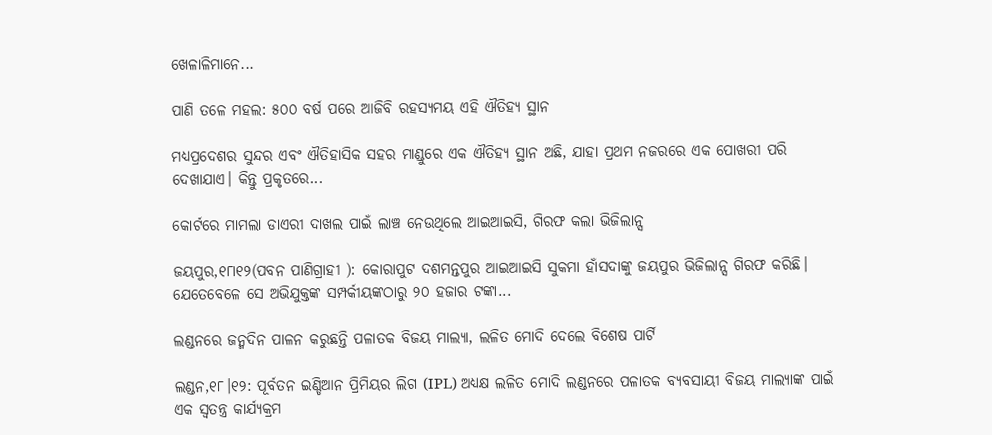ଖେଳାଳିମାନେ...

ପାଣି ତଳେ ମହଲ: ୫୦୦ ବର୍ଷ ପରେ ଆଜିବି ରହସ୍ୟମୟ ଏହି ଐତିହ୍ୟ ସ୍ଥାନ

ମଧ୍ୟପ୍ରଦେଶର ସୁନ୍ଦର ଏବଂ ଐତିହାସିକ ସହର ମାଣ୍ଡୁରେ ଏକ ଐତିହ୍ୟ ସ୍ଥାନ ଅଛି, ଯାହା ପ୍ରଥମ ନଜରରେ ଏକ ପୋଖରୀ ପରି ଦେଖାଯାଏ। କିନ୍ତୁ ପ୍ରକୃତରେ...

କୋର୍ଟରେ ମାମଲା ଡାଏରୀ ଦାଖଲ ପାଇଁ ଲାଞ୍ଚ ନେଉଥିଲେ ଆଇଆଇସି, ଗିରଫ କଲା ଭିଜିଲାନ୍ସ

ଜୟପୁର,୧୮ା୧୨(ପବନ ପାଣିଗ୍ରାହୀ ): କୋରାପୁଟ ଦଶମନ୍ତପୁର ଆଇଆଇସି ସୁକମା ହାଁସଦାଙ୍କୁ ଜୟପୁର ଭିଜିଲାନ୍ସ ଗିରଫ କରିଛି। ଯେତେବେଳେ ସେ ଅଭିଯୁକ୍ତଙ୍କ ସମ୍ପର୍କୀୟଙ୍କଠାରୁ ୨୦ ହଜାର ଟଙ୍କା...

ଲଣ୍ଡନରେ ଜନ୍ମଦିନ ପାଳନ କରୁଛନ୍ତି ପଳାତକ ବିଜୟ ମାଲ୍ୟା, ଲଳିତ ମୋଦି ଦେଲେ ବିଶେଷ ପାର୍ଟି

ଲଣ୍ଡନ,୧୮।୧୨: ପୂର୍ବତନ ଇଣ୍ଡିଆନ ପ୍ରିମିୟର ଲିଗ (IPL) ଅଧ୍ୟକ୍ଷ ଲଳିତ ମୋଦି ଲଣ୍ଡନରେ ପଳାତକ ବ୍ୟବସାୟୀ ବିଜୟ ମାଲ୍ୟାଙ୍କ ପାଇଁ ଏକ ସ୍ବତନ୍ତ୍ର କାର୍ଯ୍ୟକ୍ରମ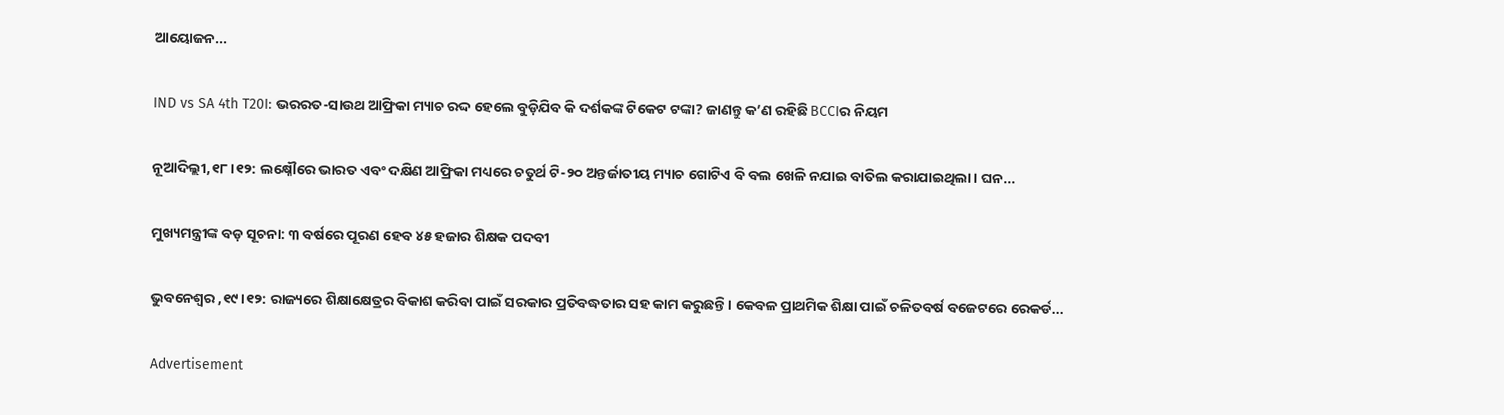ଆୟୋଜନ...

IND vs SA 4th T20I: ଭରରତ-ସାଉଥ ଆଫ୍ରିକା ମ୍ୟାଚ ରଦ୍ଦ ହେଲେ ବୁଡ଼ିଯିବ କି ଦର୍ଶକଙ୍କ ଟିକେଟ ଟଙ୍କା? ଜାଣନ୍ତୁ କ’ଣ ରହିଛି BCCIର ନିୟମ

ନୂଆଦିଲ୍ଲୀ,୧୮।୧୨: ଲକ୍ଷ୍ନୌରେ ଭାରତ ଏବଂ ଦକ୍ଷିଣ ଆଫ୍ରିକା ମଧ୍ୟରେ ଚତୁର୍ଥ ଟି-୨୦ ଅନ୍ତର୍ଜାତୀୟ ମ୍ୟାଚ ଗୋଟିଏ ବି ବଲ ଖେଳି ନଯାଇ ବାତିଲ କରାଯାଇଥିଲା। ଘନ...

ମୁଖ୍ୟମନ୍ତ୍ରୀଙ୍କ ବଡ଼ ସୂଚନା: ୩ ବର୍ଷରେ ପୂରଣ ହେବ ୪୫ ହଜାର ଶିକ୍ଷକ ପଦବୀ

ଭୁବନେଶ୍ୱର ,୧୯।୧୨: ରାଜ୍ୟରେ ଶିକ୍ଷାକ୍ଷେତ୍ରର ବିକାଶ କରିବା ପାଇଁ ସରକାର ପ୍ରତିବଦ୍ଧତାର ସହ କାମ କରୁଛନ୍ତି। କେବଳ ପ୍ରାଥମିକ ଶିକ୍ଷା ପାଇଁ ଚଳିତବର୍ଷ ବଜେଟରେ ରେକର୍ଡ...

Advertisement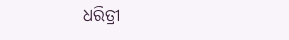ଧରିତ୍ରୀ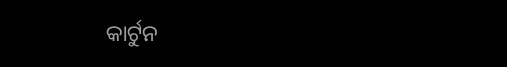କାର୍ଟୁନ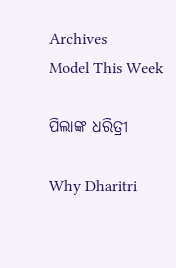Archives
Model This Week

ପିଲାଙ୍କ ଧରିତ୍ରୀ

Why Dharitri